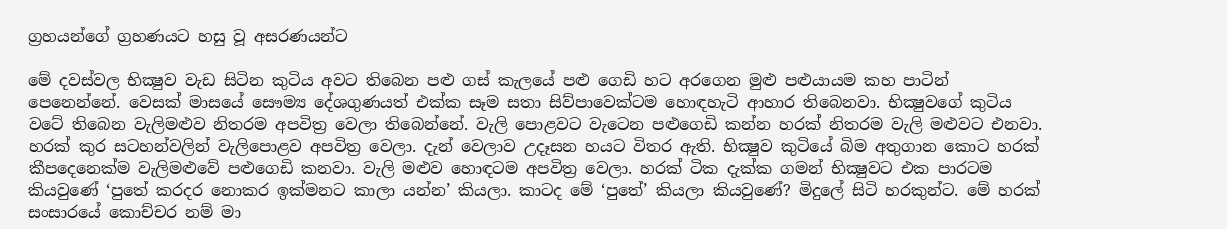ග්‍රහයන්ගේ ග්‍රහණයට හසු වූ අසරණයන්ට

මේ දවස්‌වල භික්‍ෂුව වැඩ සිටින කුටිය අවට තිබෙන පළු ගස්‌ කැලයේ පළු ගෙඩි හට අරගෙන මුළු පළුයායම කහ පාටින් පෙනෙන්නේ. වෙසක්‌ මාසයේ සෞම්‍ය දේශගුණයත් එක්‌ක සෑම සතා සිව්පාවෙක්‌ටම හොඳහැටි ආහාර තිබෙනවා. භික්‍ෂුවගේ කුටිය වටේ තිබෙන වැලිමළුව නිතරම අපවිත්‍ර වෙලා තිබෙන්නේ. වැලි පොළවට වැටෙන පළුගෙඩි කන්න හරක්‌ නිතරම වැලි මළුවට එනවා. හරක්‌ කුර සටහන්වලින් වැලිපොළව අපවිත්‍ර වෙලා. දැන් වෙලාව උදෑසන හයට විතර ඇති. භික්‍ෂුව කුටියේ බිම අතුගාන කොට හරක්‌ කීපදෙනෙක්‌ම වැලිමළුවේ පළුගෙඩි කනවා. වැලි මළුව හොඳටම අපවිත්‍ර වෙලා. හරක්‌ ටික දැක්‌ක ගමන් භික්‍ෂුවට එක පාරටම කියවුණේ ‘පුතේ කරදර නොකර ඉක්‌මනට කාලා යන්න’ කියලා. කාටද මේ ‘පුතේ’ කියලා කියවුණේ? මිදුලේ සිටි හරකුන්ට. මේ හරක්‌ සංසාරයේ කොච්චර නම් මා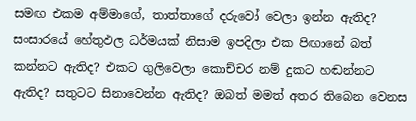සමඟ එකම අම්මාගේ, තාත්තාගේ දරුවෝ වෙලා ඉන්න ඇතිද? සංසාරයේ හේතුඵල ධර්මයක්‌ නිසාම ඉපදිලා එක පිඟානේ බත් කන්නට ඇතිද? එකට ගුලිවෙලා කොච්චර නම් දුකට හඬන්නට ඇතිද? සතුටට සිනාවෙන්න ඇතිද? ඔබත් මමත් අතර තිබෙන වෙනස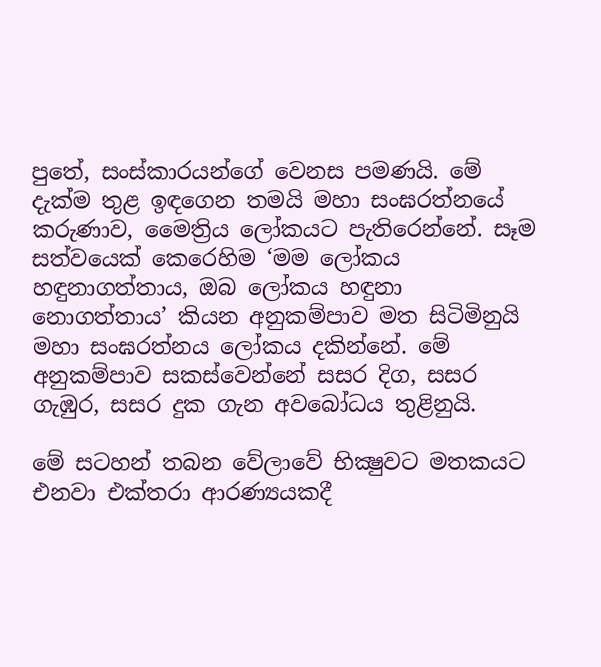පුතේ, සංස්‌කාරයන්ගේ වෙනස පමණයි. මේ දැක්‌ම තුළ ඉඳගෙන තමයි මහා සංඝරත්නයේ කරුණාව, මෛත්‍රිය ලෝකයට පැතිරෙන්නේ. සෑම සත්වයෙක්‌ කෙරෙහිම ‘මම ලෝකය හඳුනාගත්තාය, ඔබ ලෝකය හඳුනා නොගත්තාය’ කියන අනුකම්පාව මත සිටිමිනුයි මහා සංඝරත්නය ලෝකය දකින්නේ. මේ අනුකම්පාව සකස්‌වෙන්නේ සසර දිග, සසර ගැඹුර, සසර දුක ගැන අවබෝධය තුළිනුයි.

මේ සටහන් තබන වේලාවේ භික්‍ෂුවට මතකයට එනවා එක්‌තරා ආරණ්‍යයකදී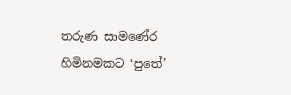තරුණ සාමණේර හිමිනමකට ‘පුතේ’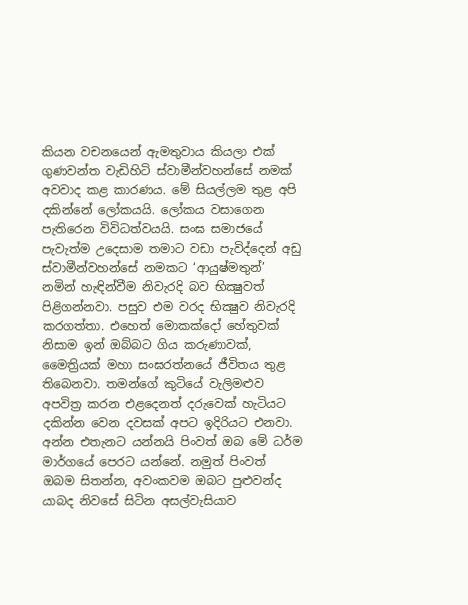කියන වචනයෙන් ඇමතුවාය කියලා එක්‌ ගුණවන්ත වැඩිහිටි ස්‌වාමීන්වහන්සේ නමක්‌ අවවාද කළ කාරණය. මේ සියල්ලම තුළ අපි දකින්නේ ලෝකයයි. ලෝකය වසාගෙන පැතිරෙන විවිධත්වයයි. සංඝ සමාජයේ පැවැත්ම උදෙසාම තමාට වඩා පැවිද්දෙන් අඩු ස්‌වාමීන්වහන්සේ නමකට ‘ආයුෂ්මතුන්’ නමින් හැඳින්වීම නිවැරදි බව භික්‍ෂුවත් පිළිගන්නවා. පසුව එම වරද භික්‍ෂුව නිවැරදි කරගත්තා. එහෙත් මොකක්‌දෝ හේතුවක්‌ නිසාම ඉන් ඔබ්බට ගිය කරුණාවක්‌, මෛත්‍රියක්‌ මහා සංඝරත්නයේ ජීවිතය තුළ තිබෙනවා. තමන්ගේ කුටියේ වැලිමළුව අපවිත්‍ර කරන එළදෙනත් දරුවෙක්‌ හැටියට දකින්න වෙන දවසක්‌ අපට ඉදිරියට එනවා. අන්න එතැනට යන්නයි පිංවත් ඔබ මේ ධර්ම මාර්ගයේ පෙරට යන්නේ. නමුත් පිංවත් ඔබම සිතන්න, අවංකවම ඔබට පුළුවන්ද යාබද නිවසේ සිටින අසල්වැසියාව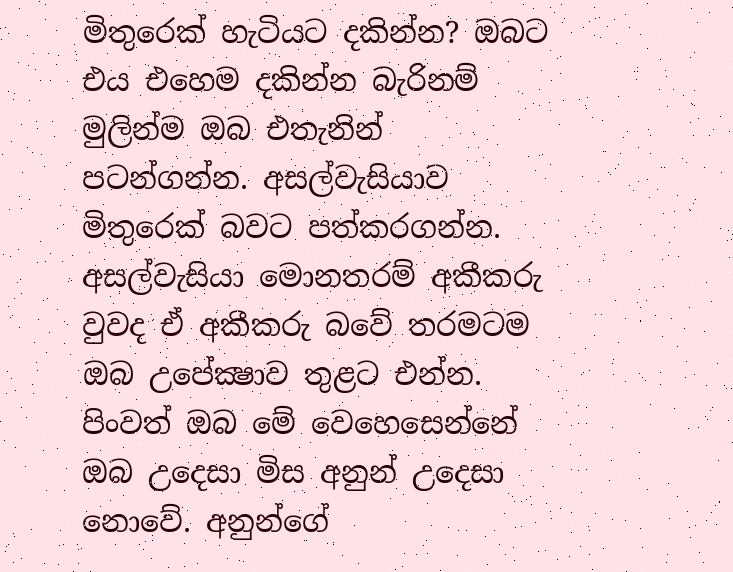මිතුරෙක්‌ හැටියට දකින්න? ඔබට එය එහෙම දකින්න බැරිනම් මුලින්ම ඔබ එතැනින් පටන්ගන්න. අසල්වැසියාව මිතුරෙක්‌ බවට පත්කරගන්න. අසල්වැසියා මොනතරම් අකීකරු වුවද ඒ අකීකරු බවේ තරමටම ඔබ උපේක්‍ෂාව තුළට එන්න. පිංවත් ඔබ මේ වෙහෙසෙන්නේ ඔබ උදෙසා මිස අනුන් උදෙසා නොවේ. අනුන්ගේ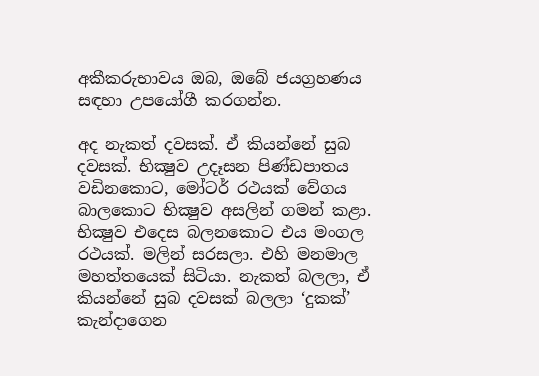අකීකරුභාවය ඔබ, ඔබේ ජයග්‍රහණය සඳහා උපයෝගී කරගන්න.

අද නැකත් දවසක්‌. ඒ කියන්නේ සුබ දවසක්‌. භික්‍ෂුව උදෑසන පිණ්‌ඩපාතය වඩිනකොට, මෝටර් රථයක්‌ වේගය බාලකොට භික්‍ෂුව අසලින් ගමන් කළා. භික්‍ෂුව එදෙස බලනකොට එය මංගල රථයක්‌. මලින් සරසලා. එහි මනමාල මහත්තයෙක්‌ සිටියා. නැකත් බලලා, ඒ කියන්නේ සුබ දවසක්‌ බලලා ‘දුකක්‌’ කැන්දාගෙන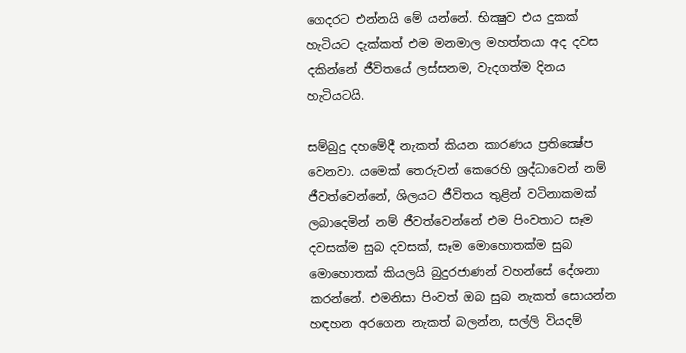ගෙදරට එන්නයි මේ යන්නේ. භික්‍ෂුව එය දුකක්‌ හැටියට දැක්‌කත් එම මනමාල මහත්තයා අද දවස දකින්නේ ජීවිතයේ ලස්‌සනම, වැදගත්ම දිනය හැටියටයි.

සම්බුදු දහමේදී නැකත් කියන කාරණය ප්‍රතික්‍ෂේප වෙනවා. යමෙක්‌ තෙරුවන් කෙරෙහි ශ්‍රද්ධාවෙන් නම් ජීවත්වෙන්නේ, ශිලයට ජීවිතය තුළින් වටිනාකමක්‌ ලබාදෙමින් නම් ජීවත්වෙන්නේ එම පිංවතාට සෑම දවසක්‌ම සුබ දවසක්‌, සෑම මොහොතක්‌ම සුබ මොහොතක්‌ කියලයි බුදුරජාණන් වහන්සේ දේශනා කරන්නේ. එමනිසා පිංවත් ඔබ සුබ නැකත් සොයන්න හඳහන අරගෙන නැකත් බලන්න, සල්ලි වියදම්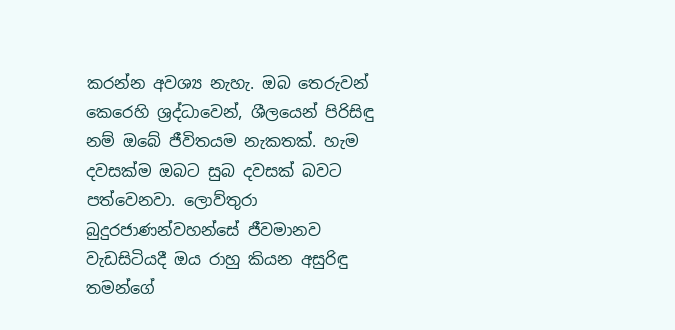කරන්න අවශ්‍ය නැහැ. ඔබ තෙරුවන් කෙරෙහි ශ්‍රද්ධාවෙන්, ශීලයෙන් පිරිසිඳු නම් ඔබේ ජීවිතයම නැකතක්‌. හැම දවසක්‌ම ඔබට සුබ දවසක්‌ බවට පත්වෙනවා. ලොව්තුරා බුදුරජාණන්වහන්සේ ජීවමානව වැඩසිටියදී ඔය රාහු කියන අසුරිඳු තමන්ගේ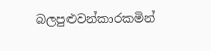බලපුළුවන්කාරකමින්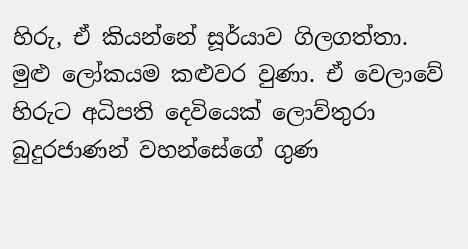හිරු, ඒ කියන්නේ සූර්යාව ගිලගත්තා. මුළු ලෝකයම කළුවර වුණා. ඒ වෙලාවේ හිරුට අධිපති දෙවියෙක්‌ ලොව්තුරා බුදුරජාණන් වහන්සේගේ ගුණ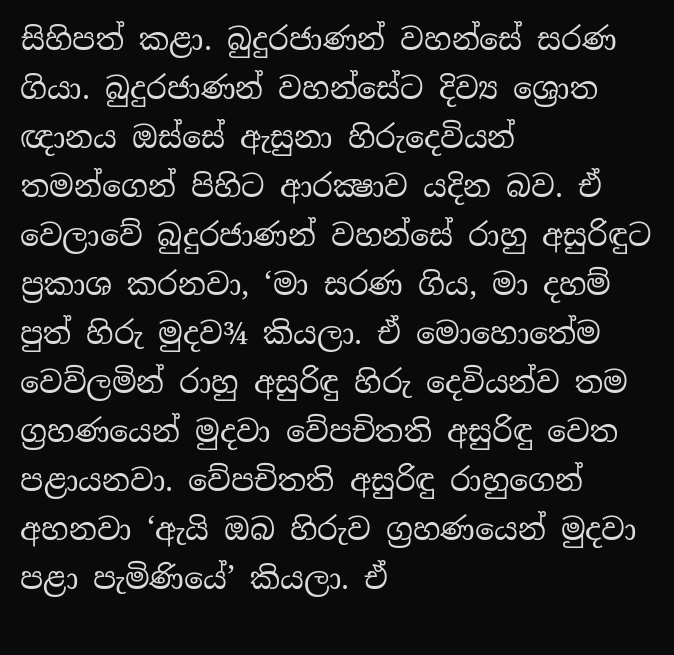සිහිපත් කළා. බුදුරජාණන් වහන්සේ සරණ ගියා. බුදුරජාණන් වහන්සේට දිව්‍ය ශ්‍රොත ඥානය ඔස්‌සේ ඇසුනා හිරුදෙවියන් තමන්ගෙන් පිහිට ආරක්‍ෂාව යදින බව. ඒ වෙලාවේ බුදුරජාණන් වහන්සේ රාහු අසුරිඳුට ප්‍රකාශ කරනවා, ‘මා සරණ ගිය, මා දහම් පුත් හිරු මුදව¾ කියලා. ඒ මොහොතේම වෙව්ලමින් රාහු අසුරිඳු හිරු දෙවියන්ව තම ග්‍රහණයෙන් මුදවා වේපචිතති අසුරිඳු වෙත පළායනවා. වේපචිතති අසුරිඳු රාහුගෙන් අහනවා ‘ඇයි ඔබ හිරුව ග්‍රහණයෙන් මුදවා පළා පැමිණියේ’ කියලා. ඒ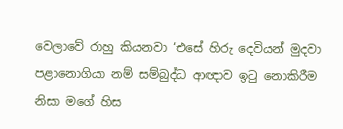වෙලාවේ රාහු කියනවා ‘එසේ හිරු දෙවියන් මුදවා පළානොගියා නම් සම්බුද්ධ ආඥාව ඉටු නොකිරීම නිසා මගේ හිස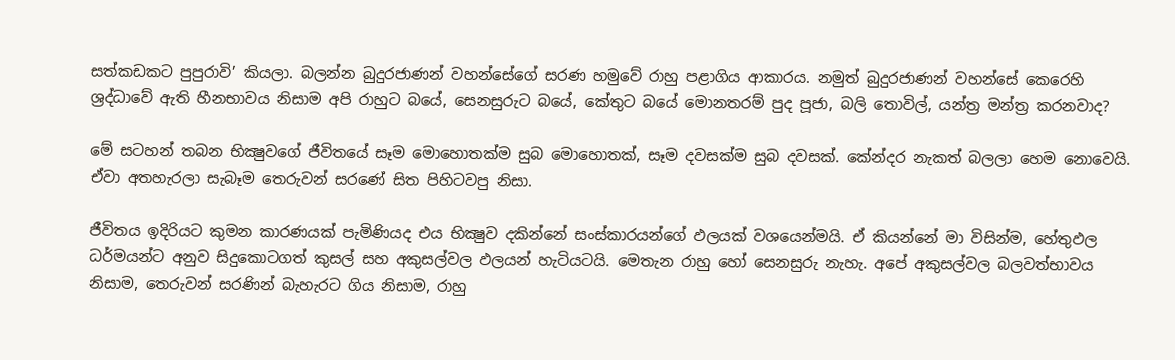සත්කඩකට පුපුරාවි’ කියලා. බලන්න බුදුරජාණන් වහන්සේගේ සරණ හමුවේ රාහු පළාගිය ආකාරය. නමුත් බුදුරජාණන් වහන්සේ කෙරෙහි ශ්‍රද්ධාවේ ඇති හීනභාවය නිසාම අපි රාහුට බයේ, සෙනසුරුට බයේ, කේතුට බයේ මොනතරම් පුද පූජා, බලි තොවිල්, යන්ත්‍ර මන්ත්‍ර කරනවාද?

මේ සටහන් තබන භික්‍ෂුවගේ ජීවිතයේ සෑම මොහොතක්‌ම සුබ මොහොතක්‌, සෑම දවසක්‌ම සුබ දවසක්‌. කේන්දර නැකත් බලලා හෙම නොවෙයි. ඒවා අතහැරලා සැබෑම තෙරුවන් සරණේ සිත පිහිටවපු නිසා.

ජීවිතය ඉදිරියට කුමන කාරණයක්‌ පැමිණියද එය භික්‍ෂුව දකින්නේ සංස්‌කාරයන්ගේ ඵලයක්‌ වශයෙන්මයි. ඒ කියන්නේ මා විසින්ම, හේතුඵල ධර්මයන්ට අනුව සිදුකොටගත් කුසල් සහ අකුසල්වල ඵලයන් හැටියටයි. මෙතැන රාහු හෝ සෙනසුරු නැහැ. අපේ අකුසල්වල බලවත්භාවය නිසාම, තෙරුවන් සරණින් බැහැරට ගිය නිසාම, රාහු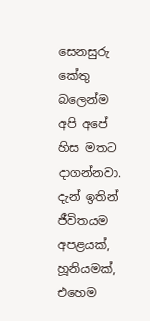සෙනසුරු කේතු බලෙන්ම අපි අපේ හිස මතට දාගන්නවා. දැන් ඉතින් ජීවිතයම අපළයක්‌, හූනියමක්‌, එහෙම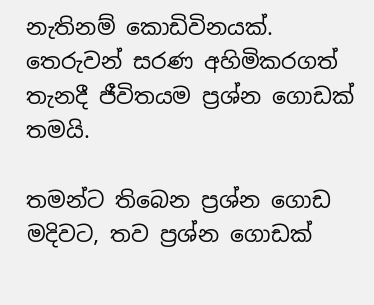නැතිනම් කොඩිවිනයක්‌. තෙරුවන් සරණ අහිමිකරගත් තැනදී ජීවිතයම ප්‍රශ්න ගොඩක්‌ තමයි.

තමන්ට තිබෙන ප්‍රශ්න ගොඩ මදිවට, තව ප්‍රශ්න ගොඩක්‌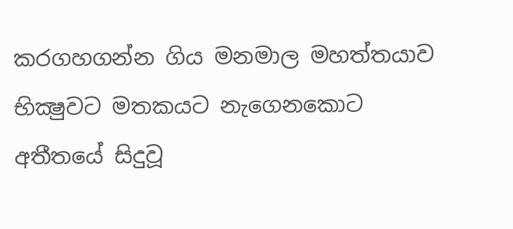කරගහගන්න ගිය මනමාල මහත්තයාව භික්‍ෂුවට මතකයට නැගෙනකොට අතීතයේ සිදුවූ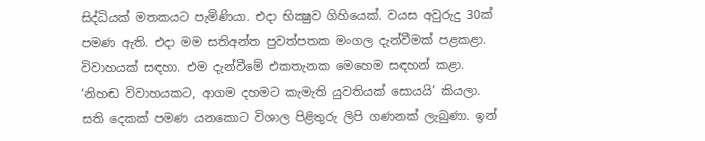සිද්ධියක්‌ මතකයට පැමිණියා. එදා භික්‍ෂුව ගිහියෙක්‌. වයස අවුරුදු 30ක්‌ පමණ ඇති. එදා මම සතිඅන්ත පුවත්පතක මංගල දැන්වීමක්‌ පළකළා. විවාහයක්‌ සඳහා. එම දැන්වීමේ එකතැනක මෙහෙම සඳහන් කළා. ‘නිහඬ විවාහයකට, ආගම දහමට කැමැති යුවතියක්‌ සොයයි’ කියලා. සති දෙකක්‌ පමණ යනකොට විශාල පිළිතුරු ලිපි ගණනක්‌ ලැබුණා. ඉන්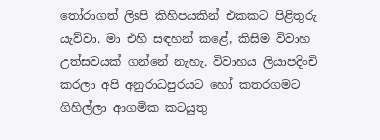තෝරාගත් ලිsපි කිහිපයකින් එකකට පිළිතුරු යැව්වා. මා එහි සඳහන් කළේ, කිසිම විවාහ උත්සවයක්‌ ගන්නේ නැහැ. විවාහය ලියාපදිංචි කරලා අපි අනුරාධපුරයට හෝ කතරගමට ගිහිල්ලා ආගමික කටයුතු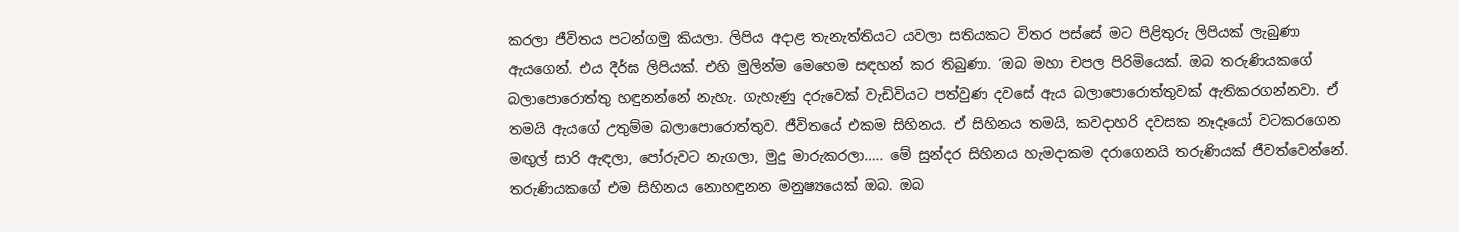කරලා ජීවිතය පටන්ගමු කියලා. ලිපිය අදාළ තැනැත්තියට යවලා සතියකට විතර පස්‌සේ මට පිළිතුරු ලිපියක්‌ ලැබුණා ඇයගෙන්. එය දීර්ඝ ලිපියක්‌. එහි මුලින්ම මෙහෙම සඳහන් කර තිබුණා. ‘ඔබ මහා චපල පිරිමියෙක්‌. ඔබ තරුණියකගේ බලාපොරොත්තු හඳුනන්නේ නැහැ. ගැහැණු දරුවෙක්‌ වැඩිවියට පත්වුණ දවසේ ඇය බලාපොරොත්තුවක්‌ ඇතිකරගන්නවා. ඒ තමයි ඇයගේ උතුම්ම බලාපොරොත්තුව. ජීවිතයේ එකම සිහිනය. ඒ සිහිනය තමයි, කවදාහරි දවසක නෑදෑයෝ වටකරගෙන මඟුල් සාරි ඇඳලා, පෝරුවට නැගලා, මුදු මාරුකරලා….. මේ සුන්දර සිහිනය හැමදාකම දරාගෙනයි තරුණියක්‌ ජීවත්වෙන්නේ. තරුණියකගේ එම සිහිනය නොහඳුනන මනුෂ්‍යයෙක්‌ ඔබ. ඔබ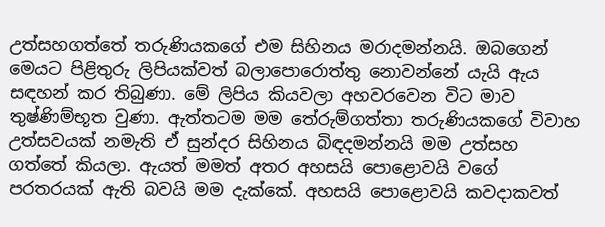උත්සහගත්තේ තරුණියකගේ එම සිහිනය මරාදමන්නයි. ඔබගෙන් මෙයට පිළිතුරු ලිපියක්‌වත් බලාපොරොත්තු නොවන්නේ යැයි ඇය සඳහන් කර තිබුණා. මේ ලිපිය කියවලා අහවරවෙන විට මාව තුෂ්ණිම්භූත වුණා. ඇත්තටම මම තේරුම්ගත්තා තරුණියකගේ විවාහ උත්සවයක්‌ නමැති ඒ සුන්දර සිහිනය බිඳදමන්නයි මම උත්සහ ගත්තේ කියලා. ඇයත් මමත් අතර අහසයි පොළොවයි වගේ පරතරයක්‌ ඇති බවයි මම දැක්‌කේ. අහසයි පොළොවයි කවදාකවත්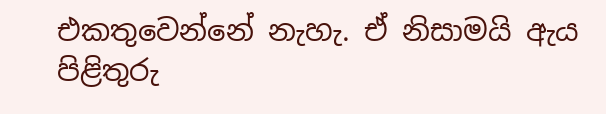එකතුවෙන්නේ නැහැ. ඒ නිසාමයි ඇය පිළිතුරු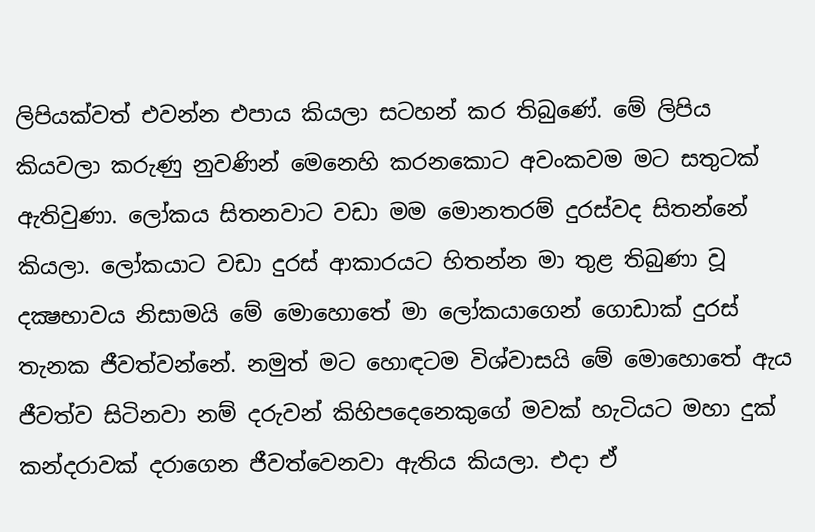ලිපියක්‌වත් එවන්න එපාය කියලා සටහන් කර තිබුණේ. මේ ලිපිය කියවලා කරුණු නුවණින් මෙනෙහි කරනකොට අවංකවම මට සතුටක්‌ ඇතිවුණා. ලෝකය සිතනවාට වඩා මම මොනතරම් දුරස්‌වද සිතන්නේ කියලා. ලෝකයාට වඩා දුරස්‌ ආකාරයට හිතන්න මා තුළ තිබුණා වූ දක්‍ෂභාවය නිසාමයි මේ මොහොතේ මා ලෝකයාගෙන් ගොඩාක්‌ දුරස්‌ තැනක ජීවත්වන්නේ. නමුත් මට හොඳටම විශ්වාසයි මේ මොහොතේ ඇය ජීවත්ව සිටිනවා නම් දරුවන් කිහිපදෙනෙකුගේ මවක්‌ හැටියට මහා දුක්‌ කන්දරාවක්‌ දරාගෙන ජීවත්වෙනවා ඇතිය කියලා. එදා ඒ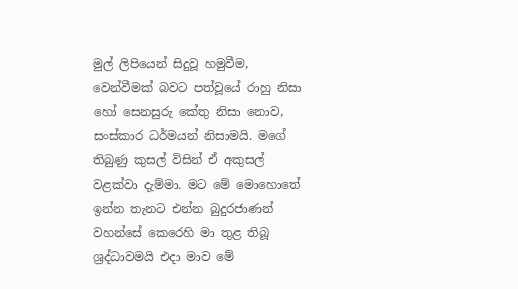මුල් ලිපියෙන් සිදුවූ හමුවීම, වෙන්වීමක්‌ බවට පත්වූයේ රාහු නිසා හෝ සෙනසුරු කේතු නිසා නොව, සංස්‌කාර ධර්මයන් නිසාමයි. මගේ තිබුණු කුසල් විසින් ඒ අකුසල් වළක්‌වා දැම්මා. මට මේ මොහොතේ ඉන්න තැනට එන්න බුදුරජාණන් වහන්සේ කෙරෙහි මා තුළ තිබූ ශ්‍රද්ධාවමයි එදා මාව මේ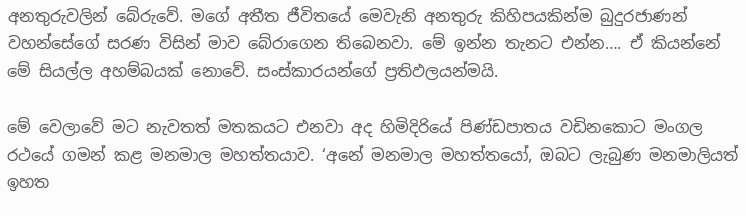අනතුරුවලින් බේරුවේ. මගේ අතීත ජීවිතයේ මෙවැනි අනතුරු කිහිපයකින්ම බුදුරජාණන් වහන්සේගේ සරණ විසින් මාව බේරාගෙන තිබෙනවා. මේ ඉන්න තැනට එන්න…. ඒ කියන්නේ මේ සියල්ල අහම්බයක්‌ නොවේ. සංස්‌කාරයන්ගේ ප්‍රතිඵලයන්මයි.

මේ වෙලාවේ මට නැවතත් මතකයට එනවා අද හිමිදිරියේ පිණ්‌ඩපාතය වඩිනකොට මංගල රථයේ ගමන් කළ මනමාල මහත්තයාව. ‘අනේ මනමාල මහත්තයෝ, ඔබට ලැබුණ මනමාලියත් ඉහත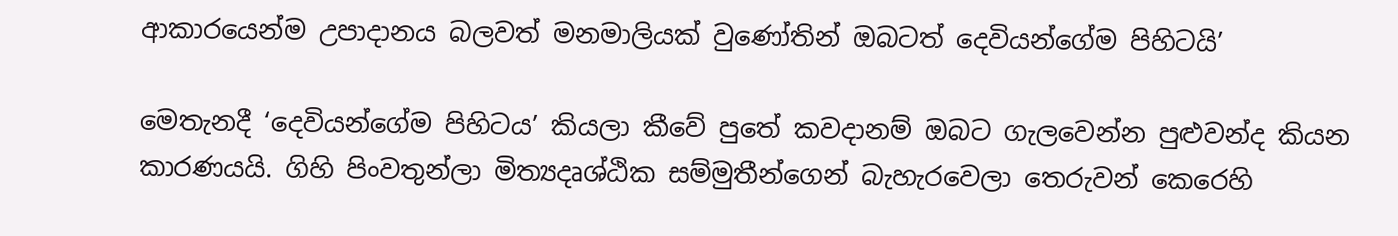ආකාරයෙන්ම උපාදානය බලවත් මනමාලියක්‌ වුණෝතින් ඔබටත් දෙවියන්ගේම පිහිටයි’

මෙතැනදී ‘දෙවියන්ගේම පිහිටය’ කියලා කීවේ පුතේ කවදානම් ඔබට ගැලවෙන්න පුළුවන්ද කියන කාරණයයි. ගිහි පිංවතුන්ලා මිත්‍යදෘශ්ඨික සම්මුතීන්ගෙන් බැහැරවෙලා තෙරුවන් කෙරෙහි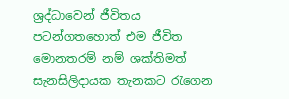ශ්‍රද්ධාවෙන් ජීවිතය පටන්ගතහොත් එම ජීවිත මොනතරම් නම් ශක්‌තිමත් සැනසිලිදායක තැනකට රැගෙන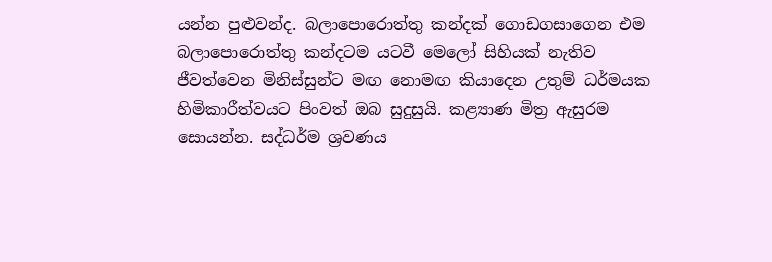යන්න පුළුවන්ද. බලාපොරොත්තු කන්දක්‌ ගොඩගසාගෙන එම බලාපොරොත්තු කන්දටම යටවී මෙලෝ සිහියක්‌ නැතිව ජීවත්වෙන මිනිස්‌සුන්ට මඟ නොමඟ කියාදෙන උතුම් ධර්මයක හිමිකාරීත්වයට පිංවත් ඔබ සුදුසුයි. කළ්‍යාණ මිත්‍ර ඇසුරම සොයන්න. සද්ධර්ම ශ්‍රවණය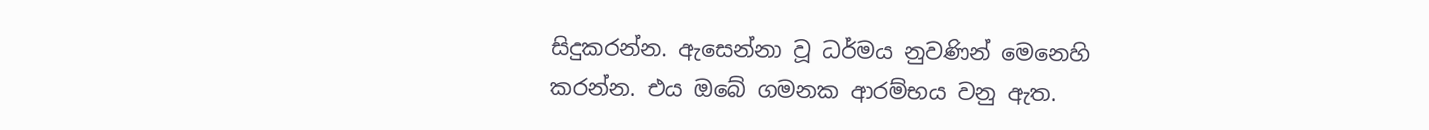සිදුකරන්න. ඇසෙන්නා වූ ධර්මය නුවණින් මෙනෙහි කරන්න. එය ඔබේ ගමනක ආරම්භය වනු ඇත.